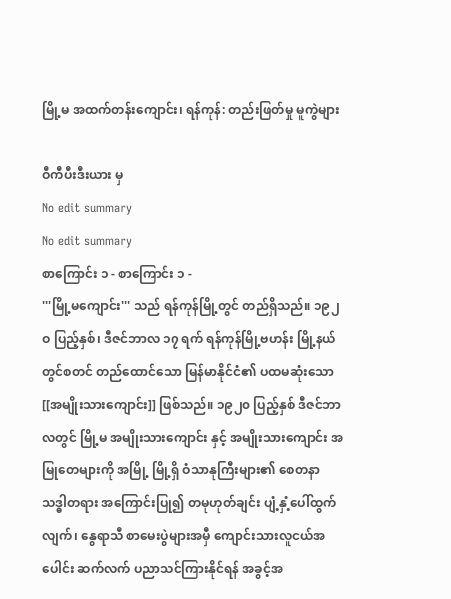မြို့မ အထက်တန်းကျောင်း၊ ရန်ကုန်: တည်းဖြတ်မှု မူကွဲများ

ဝီကီပီးဒီးယား မှ
No edit summary
No edit summary
စာကြောင်း ၁ - စာကြောင်း ၁ -
'''မြို့မကျောင်း''' သည် ရန်ကုန်မြို့တွင် တည်ရှိသည်။ ၁၉၂ဝ ပြည့်နှစ်၊ ဒီဇင်ဘာလ ၁၇ ရက် ရန်ကုန်မြို့ဗဟန်း မြို့နယ်တွင်စတင် တည်ထောင်သော မြန်မာနိုင်ငံ၏ ပထမဆုံးသော [[အမျိုးသားကျောင်း]] ဖြစ်သည်။ ၁၉၂၀ ပြည့်နှစ် ဒီဇင်ဘာလတွင် မြို့မ အမျိုးသားကျောင်း နှင့် အမျိုးသားကျောင်း အမြုတေများကို အမြို့ မြို့ရှိ ဝံသာနုကြီးများ၏ စေတနာ သဒ္ဓါတရား အကြောင်းပြု၍ တမုဟုတ်ချင်း ပျံ့နှံ့ပေါ်ထွက်လျက်၊ နွေရာသီ စာမေးပွဲများအမှီ ကျောင်းသားလူငယ်အပေါင်း ဆက်လက် ပညာသင်ကြားနိုင်ရန် အခွင့်အ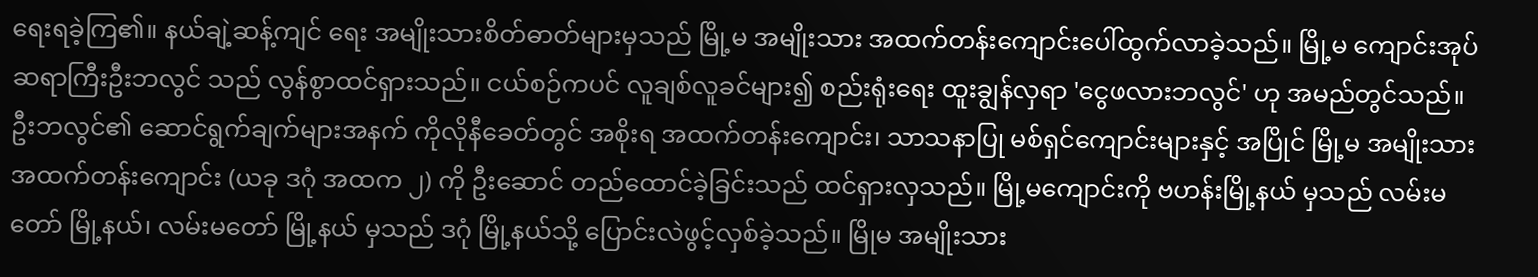ရေးရခဲ့ကြ၏။ နယ်ချဲ့ဆန့်ကျင် ရေး အမျိုးသားစိတ်ဓာတ်များမှသည် မြို့မ အမျိုးသား အထက်တန်းကျောင်းပေါ်ထွက်လာခဲ့သည်။ မြို့မ ကျောင်းအုပ်ဆရာကြီးဦးဘလွင် သည် လွန်စွာထင်ရှားသည်။ ငယ်စဉ်ကပင် လူချစ်လူခင်များ၍ စည်းရုံးရေး ထူးချွန်လှရာ 'ငွေဖလားဘလွင်' ဟု အမည်တွင်သည်။ ဦးဘလွင်၏ ဆောင်ရွက်ချက်များအနက် ကိုလိုနီခေတ်တွင် အစိုးရ အထက်တန်းကျောင်း၊ သာသနာပြု မစ်ရှင်ကျောင်းများနှင့် အပြိုင် မြို့မ အမျိုးသား အထက်တန်းကျောင်း (ယခု ဒဂုံ အထက ၂) ကို ဦးဆောင် တည်ထောင်ခဲ့ခြင်းသည် ထင်ရှားလှသည်။ မြို့မကျောင်းကို ဗဟန်းမြို့နယ် မှသည် လမ်းမတော် မြို့နယ်၊ လမ်းမတော် မြို့နယ် မှသည် ဒဂုံ မြို့နယ်သို့ ပြောင်းလဲဖွင့်လှစ်ခဲ့သည်။ မြိုမ အမျိုးသား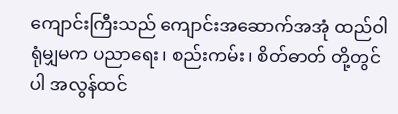ကျောင်းကြီးသည် ကျောင်းအဆောက်အအုံ ထည်ဝါရုံမျှမက ပညာရေး၊ စည်းကမ်း၊ စိတ်ဓာတ် တို့တွင်ပါ အလွန်ထင်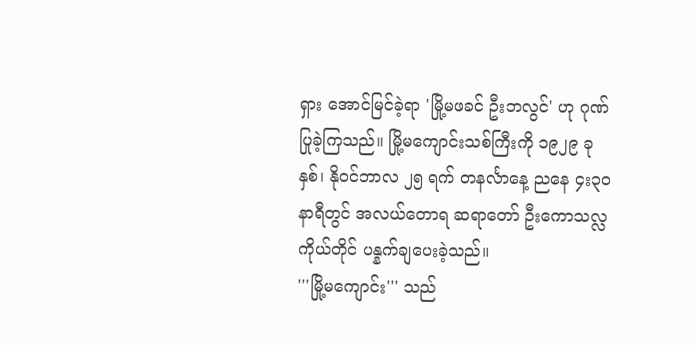ရှား အောင်မြင်ခဲ့ရာ 'မြို့မဖခင် ဦးဘလွင်' ဟု ဂုဏ်ပြုခဲ့ကြသည်။ မြို့မကျောင်းသစ်ကြီးကို ၁၉၂၉ ခုနှစ်၊ နိုဝင်ဘာလ ၂၅ ရက် တနင်္လာနေ့ ညနေ ၄း၃ဝ နာရီတွင် အလယ်တောရ ဆရာတော် ဦးကောသလ္လ ကိုယ်တိုင် ပန္နက်ချပေးခဲ့သည်။
'''မြို့မကျောင်း''' သည်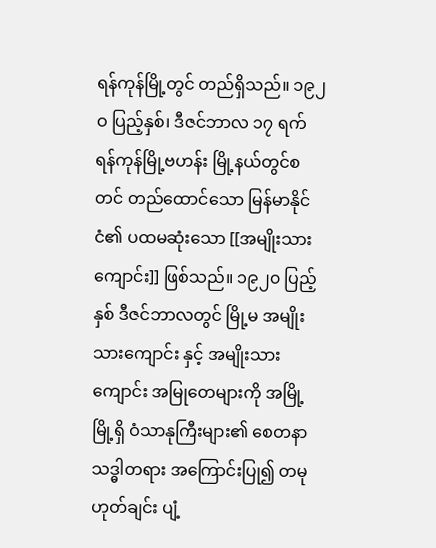ရန်ကုန်မြို့တွင် တည်ရှိသည်။ ၁၉၂ဝ ပြည့်နှစ်၊ ဒီဇင်ဘာလ ၁၇ ရက် ရန်ကုန်မြို့ဗဟန်း မြို့နယ်တွင်စတင် တည်ထောင်သော မြန်မာနိုင်ငံ၏ ပထမဆုံးသော [[အမျိုးသားကျောင်း]] ဖြစ်သည်။ ၁၉၂၀ ပြည့်နှစ် ဒီဇင်ဘာလတွင် မြို့မ အမျိုးသားကျောင်း နှင့် အမျိုးသားကျောင်း အမြုတေများကို အမြို့ မြို့ရှိ ဝံသာနုကြီးများ၏ စေတနာ သဒ္ဓါတရား အကြောင်းပြု၍ တမုဟုတ်ချင်း ပျံ့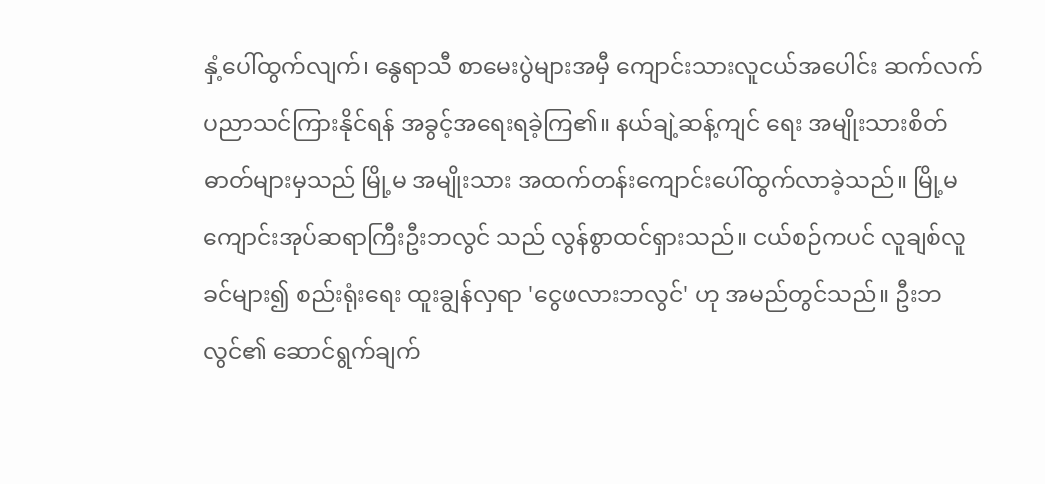နှံ့ပေါ်ထွက်လျက်၊ နွေရာသီ စာမေးပွဲများအမှီ ကျောင်းသားလူငယ်အပေါင်း ဆက်လက် ပညာသင်ကြားနိုင်ရန် အခွင့်အရေးရခဲ့ကြ၏။ နယ်ချဲ့ဆန့်ကျင် ရေး အမျိုးသားစိတ်ဓာတ်များမှသည် မြို့မ အမျိုးသား အထက်တန်းကျောင်းပေါ်ထွက်လာခဲ့သည်။ မြို့မ ကျောင်းအုပ်ဆရာကြီးဦးဘလွင် သည် လွန်စွာထင်ရှားသည်။ ငယ်စဉ်ကပင် လူချစ်လူခင်များ၍ စည်းရုံးရေး ထူးချွန်လှရာ 'ငွေဖလားဘလွင်' ဟု အမည်တွင်သည်။ ဦးဘလွင်၏ ဆောင်ရွက်ချက်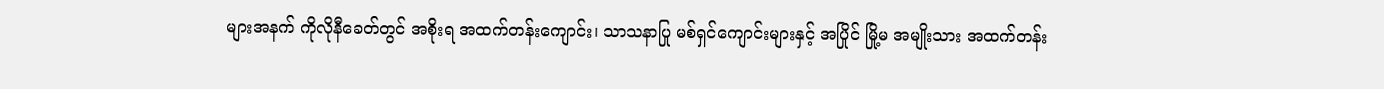များအနက် ကိုလိုနီခေတ်တွင် အစိုးရ အထက်တန်းကျောင်း၊ သာသနာပြု မစ်ရှင်ကျောင်းများနှင့် အပြိုင် မြို့မ အမျိုးသား အထက်တန်း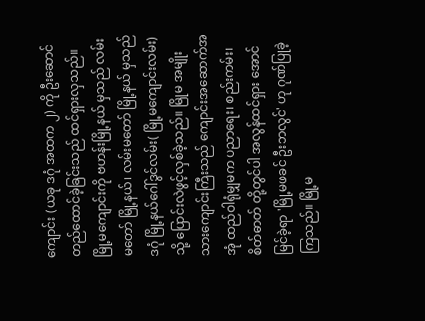ကျောင်း (ယခု ဒဂုံ အထက ၂) ကို ဦးဆောင် တည်ထောင်ခဲ့ခြင်းသည် ထင်ရှားလှသည်။ မြို့မကျောင်းကို ဗဟန်းမြို့နယ် မှသည် လမ်းမတော် မြို့နယ်၊ လမ်းမတော် မြို့နယ် မှသည် ဒဂုံ မြို့နယ်ဂေါ်ဒွင်လမ်း( မြို့မကျောင်းလမ်း)သို့ ပြောင်းလဲဖွင့်လှစ်ခဲ့သည်။ မြိုမ အမျိုးသားကျောင်းကြီးသည် ကျောင်းအဆောက်အအုံ ထည်ဝါရုံမျှမက ပညာရေး၊ စည်းကမ်း၊ စိတ်ဓာတ် တို့တွင်ပါ အလွန်ထင်ရှား အောင်မြင်ခဲ့ရာ 'မြို့မဖခင် ဦးဘလွင်' ဟု ဂုဏ်ပြုခဲ့ကြသည်။ မြို့မ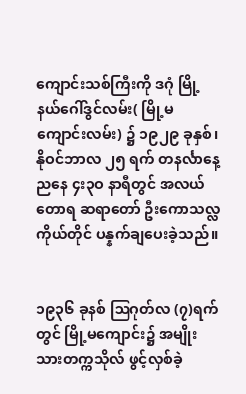ကျောင်းသစ်ကြီးကို ဒဂုံ မြို့နယ်ဂေါ်ဒွင်လမ်း( မြို့မကျောင်းလမ်း) ၌ ၁၉၂၉ ခုနှစ်၊ နိုဝင်ဘာလ ၂၅ ရက် တနင်္လာနေ့ ညနေ ၄း၃ဝ နာရီတွင် အလယ်တောရ ဆရာတော် ဦးကောသလ္လ ကိုယ်တိုင် ပန္နက်ချပေးခဲ့သည်။


၁၉၃၆ ခုနစ် ဩဂုတ်လ (၇)ရက်တွင် မြို့မကျောင်း၌ အမျိုးသားတက္ကသိုလ် ဖွင့်လှစ်ခဲ့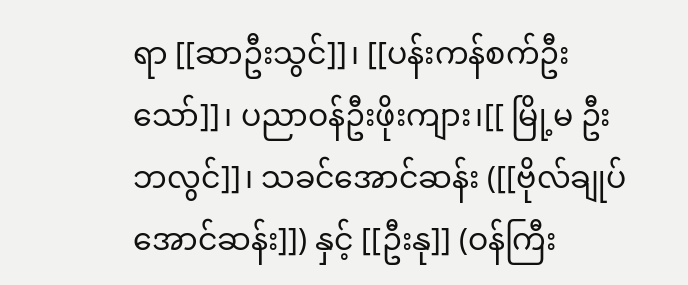ရာ [[ဆာဦးသွင်]]၊ [[ပန်းကန်စက်ဦးသော်]]၊ ပညာဝန်ဦးဖိုးကျား၊[[ မြို့မ ဦးဘလွင်]]၊ သခင်အောင်ဆန်း ([[ဗိုလ်ချုပ်အောင်ဆန်း]]) နှင့် [[ဦးနု]] (ဝန်ကြီး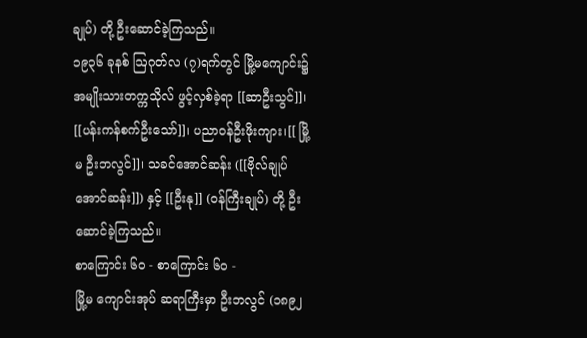ချုပ်) တို့ ဦးဆောင်ခဲ့ကြသည်။
၁၉၃၆ ခုနစ် ဩဂုတ်လ (၇)ရက်တွင် မြို့မကျောင်း၌ အမျိုးသားတက္ကသိုလ် ဖွင့်လှစ်ခဲ့ရာ [[ဆာဦးသွင်]]၊ [[ပန်းကန်စက်ဦးသော်]]၊ ပညာဝန်ဦးဖိုးကျား၊[[ မြို့မ ဦးဘလွင်]]၊ သခင်အောင်ဆန်း ([[ဗိုလ်ချုပ်အောင်ဆန်း]]) နှင့် [[ဦးနု]] (ဝန်ကြီးချုပ်) တို့ ဦးဆောင်ခဲ့ကြသည်။
စာကြောင်း ၆၀ - စာကြောင်း ၆၀ -
မြို့မ ကျောင်းအုပ် ဆရာကြီးမှာ ဦးဘလွင် (၁၈၉၂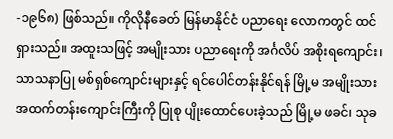-၁၉၆၈) ဖြစ်သည်။ ကိုလိုနီခေတ် မြန်မာနိုင်ငံ ပညာရေး လောကတွင် ထင်ရှားသည်။ အထူးသဖြင့် အမျိုးသား ပညာရေးကို အင်္ဂလိပ် အစိုးရကျောင်း၊ သာသနာပြု မစ်ရှစ်ကျောင်းများနှင့် ရင်ပေါင်တန်းနိုင်ရန် မြို့မ အမျိုးသား အထက်တန်းကျောင်းကြီးကို ပြုစု ပျိုးထောင်ပေးခဲ့သည် မြို့မ ဖခင်၊ သုခ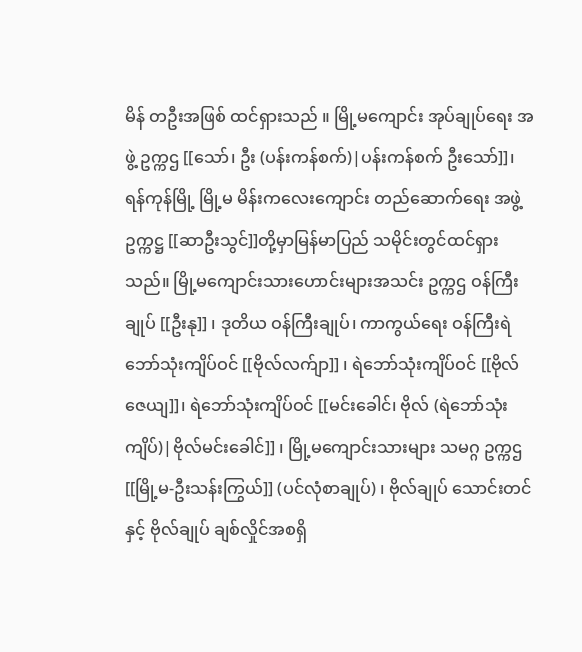မိန် တဦးအဖြစ် ထင်ရှားသည် ။ မြို့မကျောင်း အုပ်ချုပ်ရေး အဖွဲ့ ဥက္ကဌ [[သော်၊ ဦး (ပန်းကန်စက်)|ပန်းကန်စက် ဦးသော်]]၊ ရန်ကုန်မြို့ မြို့မ မိန်းကလေးကျောင်း တည်ဆောက်ရေး အဖွဲ့ ဥက္ကဋ္ဌ [[ဆာဦးသွင်]]တို့မှာမြန်မာပြည် သမိုင်းတွင်ထင်ရှားသည်။ မြို့မကျောင်းသားဟောင်းများအသင်း ဥက္ကဌ ဝန်ကြီးချုပ် [[ဦးနု]] ၊ ဒုတိယ ဝန်ကြီးချုပ်၊ ကာကွယ်ရေး ဝန်ကြီးရဲဘော်သုံးကျိပ်ဝင် [[ဗိုလ်လက်ျာ]] ၊ ရဲဘော်သုံးကျိပ်ဝင် [[ဗိုလ်ဇေယျ]]၊ ရဲဘော်သုံးကျိပ်ဝင် [[မင်းခေါင်၊ ဗိုလ် (ရဲဘော်သုံးကျိပ်)|ဗိုလ်မင်းခေါင်]] ၊ မြို့မကျောင်းသားများ သမဂ္ဂ ဥက္ကဌ [[မြို့မ-ဦးသန်းကြွယ်]] (ပင်လုံစာချုပ်) ၊ ဗိုလ်ချုပ် သောင်းတင် နှင့် ဗိုလ်ချုပ် ချစ်လှိုင်အစရှိ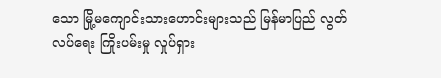သော မြို့မကျောင်းသားဟောင်းများသည် မြန်မာပြည် လွတ်လပ်ရေး ကြိုးပမ်းမှု လှုပ်ရှား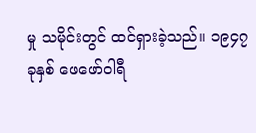မှု သမိုင်းတွင် ထင်ရှားခဲ့သည်။ ၁၉၄၇ ခုနှစ် ဖေဖော်ဝါရီ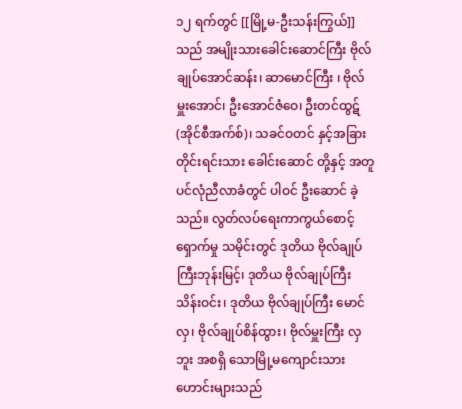၁၂ ရက်တွင် [[မြို့မ-ဦးသန်းကြွယ်]] သည် အမျိုးသားခေါင်းဆောင်ကြီး ဗိုလ်ချုပ်အောင်ဆန်း၊ ဆာမောင်ကြီး ၊ ဗိုလ်မှူးအောင်၊ ဦးအောင်ဇံဝေ၊ ဦးတင်ထွဋ်(အိုင်စီအက်စ်)၊ သခင်ဝတင် နှင့်အခြားတိုင်းရင်းသား ခေါင်းဆောင် တို့နှင့် အတူ ပင်လုံညီလာခံတွင် ပါဝင် ဦးဆောင် ခဲ့သည်။ လွတ်လပ်ရေးကာကွယ်စောင့်ရှောက်မှု သမိုင်းတွင် ဒုတိယ ဗိုလ်ချုပ်ကြီးဘုန်းမြင့်၊ ဒုတိယ ဗိုလ်ချုပ်ကြီး သိန်းဝင်း၊ ဒုတိယ ဗိုလ်ချုပ်ကြီး မောင်လှ၊ ဗိုလ်ချုပ်စိန်ထွား၊ ဗိုလ်မှူးကြီး လှဘူး အစရှိ သောမြို့မကျောင်းသားဟောင်းများသည်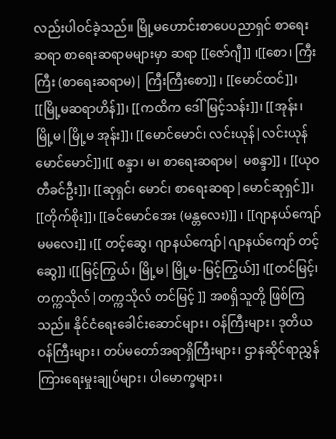လည်းပါဝင်ခဲ့သည်။ မြို့မဟောင်းစာပေပညာရှင် စာရေးဆရာ စာရေးဆရာမများမှာ ဆရာ [[ဇော်ဂျီ]] ၊[[စော၊ ကြီးကြီး (စာရေးဆရာမ)| ကြီးကြီးစော]] ၊ [[မောင်ထင်]]၊ [[မြို့မဆရာဟိန်]]၊ [[ကထိက ဒေါ်မြင့်သန်း]]၊ [[အုန်း၊ မြို့မ|မြို့မ အုန်း]]၊ [[မောင်မောင်၊ လင်းယုန်|လင်းယုန် မောင်မောင်]]၊[[ စန္ဒာ၊ မ၊ စာရေးဆရာမ| မစန္ဒာ]] ၊ [[ယုဝတီခင်ဦး]]၊ [[ဆုရှင်၊ မောင်၊ စာရေးဆရာ|မောင်ဆုရှင်]]၊ [[တိုက်စိုး]]၊ [[ခင်မောင်အေး (မန္တလေး)]] ၊ [[ဂျာနယ်ကျော်မမလေး]] ၊[[ တင့်ဆွေ၊ ဂျာနယ်ကျော်|ဂျာနယ်ကျော် တင့်ဆွေ]] ၊[[မြင့်ကြွယ်၊ မြို့မ|မြို့မ-မြင့်ကြွယ်]] ၊[[တင်မြင့်၊ တက္ကသိုလ်|တက္ကသိုလ် တင်မြင့် ]] အစရှိသူတို့ ဖြစ်ကြသည်။ နိုင်ငံရေးခေါင်းဆောင်များ၊ ဝန်ကြီးများ၊ ဒုတိယဝန်ကြီးများ၊ တပ်မတော်အရာရှိကြီးများ၊ ဌာနဆိုင်ရာညွှန်ကြားရေးမှုးချုပ်များ၊ ပါမောက္ခများ၊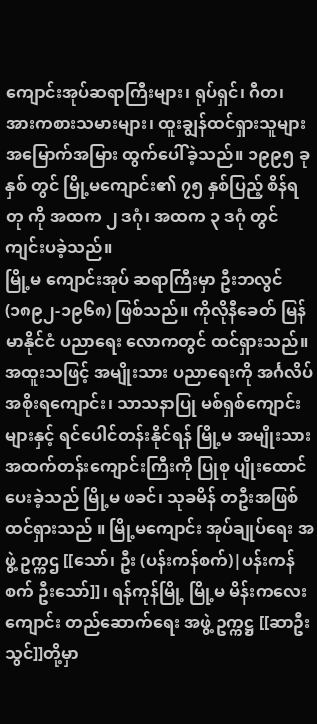ကျောင်းအုပ်ဆရာကြီးများ၊ ရုပ်ရှင်၊ ဂီတ၊ အားကစားသမားများ၊ ထူးချွန်ထင်ရှားသူများ အမြောက်အမြား ထွက်ပေါ်ခဲ့သည်။ ၁၉၉၅ ခုနှစ် တွင် မြို့မကျောင်း၏ ၇၅ နှစ်ပြည့် စိန်ရတု ကို အထက ၂ ဒဂုံ၊ အထက ၃ ဒဂုံ တွင် ကျင်းပခဲ့သည်။
မြို့မ ကျောင်းအုပ် ဆရာကြီးမှာ ဦးဘလွင် (၁၈၉၂-၁၉၆၈) ဖြစ်သည်။ ကိုလိုနီခေတ် မြန်မာနိုင်ငံ ပညာရေး လောကတွင် ထင်ရှားသည်။ အထူးသဖြင့် အမျိုးသား ပညာရေးကို အင်္ဂလိပ် အစိုးရကျောင်း၊ သာသနာပြု မစ်ရှစ်ကျောင်းများနှင့် ရင်ပေါင်တန်းနိုင်ရန် မြို့မ အမျိုးသား အထက်တန်းကျောင်းကြီးကို ပြုစု ပျိုးထောင်ပေးခဲ့သည် မြို့မ ဖခင်၊ သုခမိန် တဦးအဖြစ် ထင်ရှားသည် ။ မြို့မကျောင်း အုပ်ချုပ်ရေး အဖွဲ့ ဥက္ကဌ [[သော်၊ ဦး (ပန်းကန်စက်)|ပန်းကန်စက် ဦးသော်]]၊ ရန်ကုန်မြို့ မြို့မ မိန်းကလေးကျောင်း တည်ဆောက်ရေး အဖွဲ့ ဥက္ကဋ္ဌ [[ဆာဦးသွင်]]တို့မှာ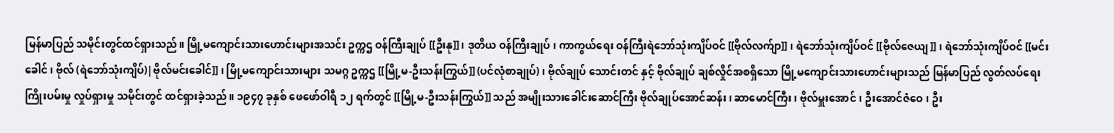မြန်မာပြည် သမိုင်းတွင်ထင်ရှားသည်။ မြို့မကျောင်းသားဟောင်းများအသင်း ဥက္ကဌ ဝန်ကြီးချုပ် [[ဦးနု]] ၊ ဒုတိယ ဝန်ကြီးချုပ်၊ ကာကွယ်ရေး ဝန်ကြီးရဲဘော်သုံးကျိပ်ဝင် [[ဗိုလ်လက်ျာ]] ၊ ရဲဘော်သုံးကျိပ်ဝင် [[ဗိုလ်ဇေယျ]]၊ ရဲဘော်သုံးကျိပ်ဝင် [[မင်းခေါင်၊ ဗိုလ် (ရဲဘော်သုံးကျိပ်)|ဗိုလ်မင်းခေါင်]] ၊ မြို့မကျောင်းသားများ သမဂ္ဂ ဥက္ကဌ [[မြို့မ-ဦးသန်းကြွယ်]] (ပင်လုံစာချုပ်) ၊ ဗိုလ်ချုပ် သောင်းတင် နှင့် ဗိုလ်ချုပ် ချစ်လှိုင်အစရှိသော မြို့မကျောင်းသားဟောင်းများသည် မြန်မာပြည် လွတ်လပ်ရေး ကြိုးပမ်းမှု လှုပ်ရှားမှု သမိုင်းတွင် ထင်ရှားခဲ့သည်။ ၁၉၄၇ ခုနှစ် ဖေဖော်ဝါရီ ၁၂ ရက်တွင် [[မြို့မ-ဦးသန်းကြွယ်]] သည် အမျိုးသားခေါင်းဆောင်ကြီး ဗိုလ်ချုပ်အောင်ဆန်း၊ ဆာမောင်ကြီး ၊ ဗိုလ်မှူးအောင်၊ ဦးအောင်ဇံဝေ၊ ဦး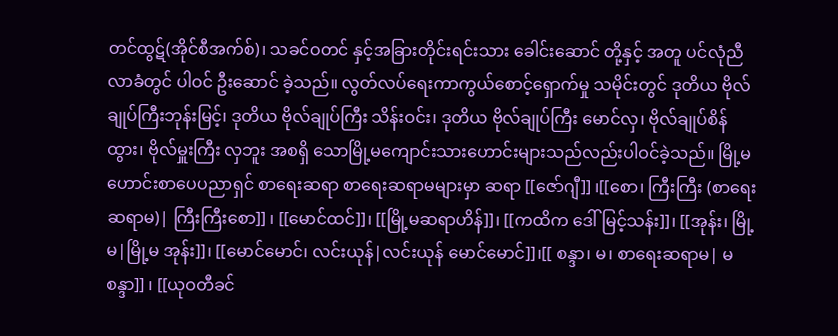တင်ထွဋ်(အိုင်စီအက်စ်)၊ သခင်ဝတင် နှင့်အခြားတိုင်းရင်းသား ခေါင်းဆောင် တို့နှင့် အတူ ပင်လုံညီလာခံတွင် ပါဝင် ဦးဆောင် ခဲ့သည်။ လွတ်လပ်ရေးကာကွယ်စောင့်ရှောက်မှု သမိုင်းတွင် ဒုတိယ ဗိုလ်ချုပ်ကြီးဘုန်းမြင့်၊ ဒုတိယ ဗိုလ်ချုပ်ကြီး သိန်းဝင်း၊ ဒုတိယ ဗိုလ်ချုပ်ကြီး မောင်လှ၊ ဗိုလ်ချုပ်စိန်ထွား၊ ဗိုလ်မှူးကြီး လှဘူး အစရှိ သောမြို့မကျောင်းသားဟောင်းများသည်လည်းပါဝင်ခဲ့သည်။ မြို့မဟောင်းစာပေပညာရှင် စာရေးဆရာ စာရေးဆရာမများမှာ ဆရာ [[ဇော်ဂျီ]] ၊[[စော၊ ကြီးကြီး (စာရေးဆရာမ)| ကြီးကြီးစော]] ၊ [[မောင်ထင်]]၊ [[မြို့မဆရာဟိန်]]၊ [[ကထိက ဒေါ်မြင့်သန်း]]၊ [[အုန်း၊ မြို့မ|မြို့မ အုန်း]]၊ [[မောင်မောင်၊ လင်းယုန်|လင်းယုန် မောင်မောင်]]၊[[ စန္ဒာ၊ မ၊ စာရေးဆရာမ| မစန္ဒာ]] ၊ [[ယုဝတီခင်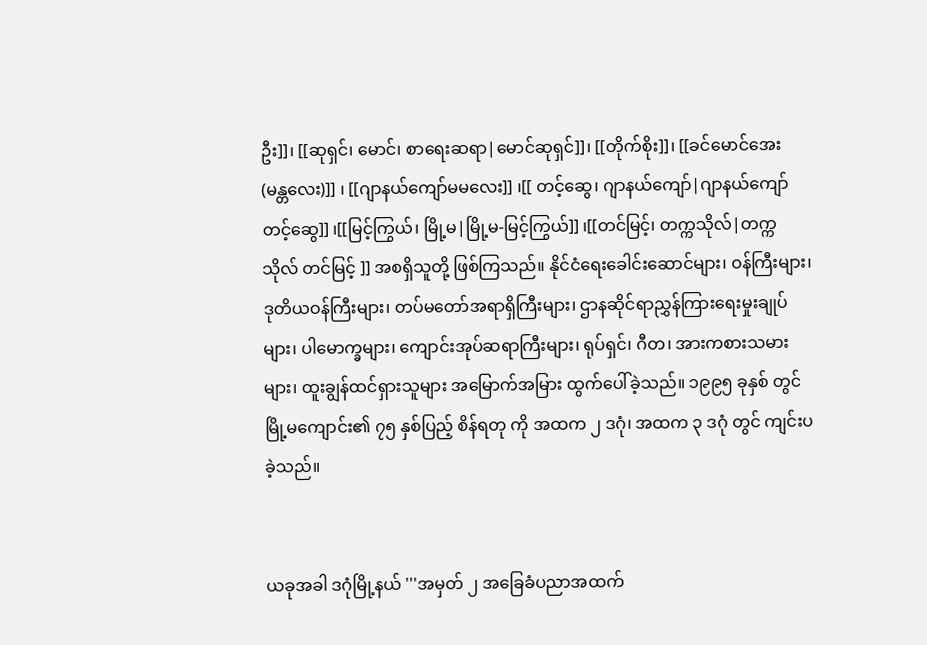ဦး]]၊ [[ဆုရှင်၊ မောင်၊ စာရေးဆရာ|မောင်ဆုရှင်]]၊ [[တိုက်စိုး]]၊ [[ခင်မောင်အေး (မန္တလေး)]] ၊ [[ဂျာနယ်ကျော်မမလေး]] ၊[[ တင့်ဆွေ၊ ဂျာနယ်ကျော်|ဂျာနယ်ကျော် တင့်ဆွေ]] ၊[[မြင့်ကြွယ်၊ မြို့မ|မြို့မ-မြင့်ကြွယ်]] ၊[[တင်မြင့်၊ တက္ကသိုလ်|တက္ကသိုလ် တင်မြင့် ]] အစရှိသူတို့ ဖြစ်ကြသည်။ နိုင်ငံရေးခေါင်းဆောင်များ၊ ဝန်ကြီးများ၊ ဒုတိယဝန်ကြီးများ၊ တပ်မတော်အရာရှိကြီးများ၊ ဌာနဆိုင်ရာညွှန်ကြားရေးမှုးချုပ်များ၊ ပါမောက္ခများ၊ ကျောင်းအုပ်ဆရာကြီးများ၊ ရုပ်ရှင်၊ ဂီတ၊ အားကစားသမားများ၊ ထူးချွန်ထင်ရှားသူများ အမြောက်အမြား ထွက်ပေါ်ခဲ့သည်။ ၁၉၉၅ ခုနှစ် တွင် မြို့မကျောင်း၏ ၇၅ နှစ်ပြည့် စိန်ရတု ကို အထက ၂ ဒဂုံ၊ အထက ၃ ဒဂုံ တွင် ကျင်းပခဲ့သည်။


ယခုအခါ ဒဂုံမြို့နယ် '''အမှတ် ၂ အခြေခံပညာအထက်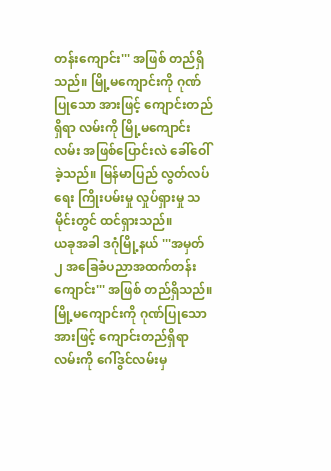တန်းကျောင်း''' အဖြစ် တည်ရှိသည်။ မြို့မကျောင်းကို ဂုဏ်ပြုသော အားဖြင့် ကျောင်းတည်ရှိရာ လမ်းကို မြို့မကျောင်းလမ်း အဖြစ်ပြောင်းလဲ ခေါ်ဝေါ်ခဲ့သည်။ မြန်မာပြည် လွတ်လပ်ရေး ကြိုးပမ်းမှု လှုပ်ရှားမှု သမိုင်းတွင် ထင်ရှားသည်။
ယခုအခါ ဒဂုံမြို့နယ် '''အမှတ် ၂ အခြေခံပညာအထက်တန်းကျောင်း''' အဖြစ် တည်ရှိသည်။ မြို့မကျောင်းကို ဂုဏ်ပြုသော အားဖြင့် ကျောင်းတည်ရှိရာ လမ်းကို ဂေါ်ဒွင်လမ်းမှ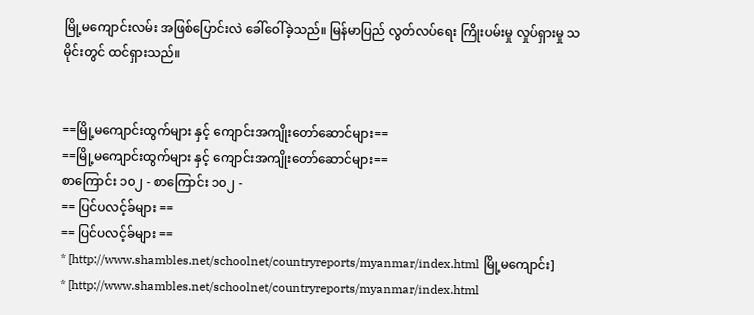မြို့မကျောင်းလမ်း အဖြစ်ပြောင်းလဲ ခေါ်ဝေါ်ခဲ့သည်။ မြန်မာပြည် လွတ်လပ်ရေး ကြိုးပမ်းမှု လှုပ်ရှားမှု သမိုင်းတွင် ထင်ရှားသည်။


==မြို့မကျောင်းထွက်များ နှင့် ကျောင်းအကျိုးတော်ဆောင်များ==
==မြို့မကျောင်းထွက်များ နှင့် ကျောင်းအကျိုးတော်ဆောင်များ==
စာကြောင်း ၁၀၂ - စာကြောင်း ၁၀၂ -
== ပြင်ပလင့်ခ်များ ==
== ပြင်ပလင့်ခ်များ ==
* [http://www.shambles.net/schoolnet/countryreports/myanmar/index.html မြို့မကျောင်း]
* [http://www.shambles.net/schoolnet/countryreports/myanmar/index.html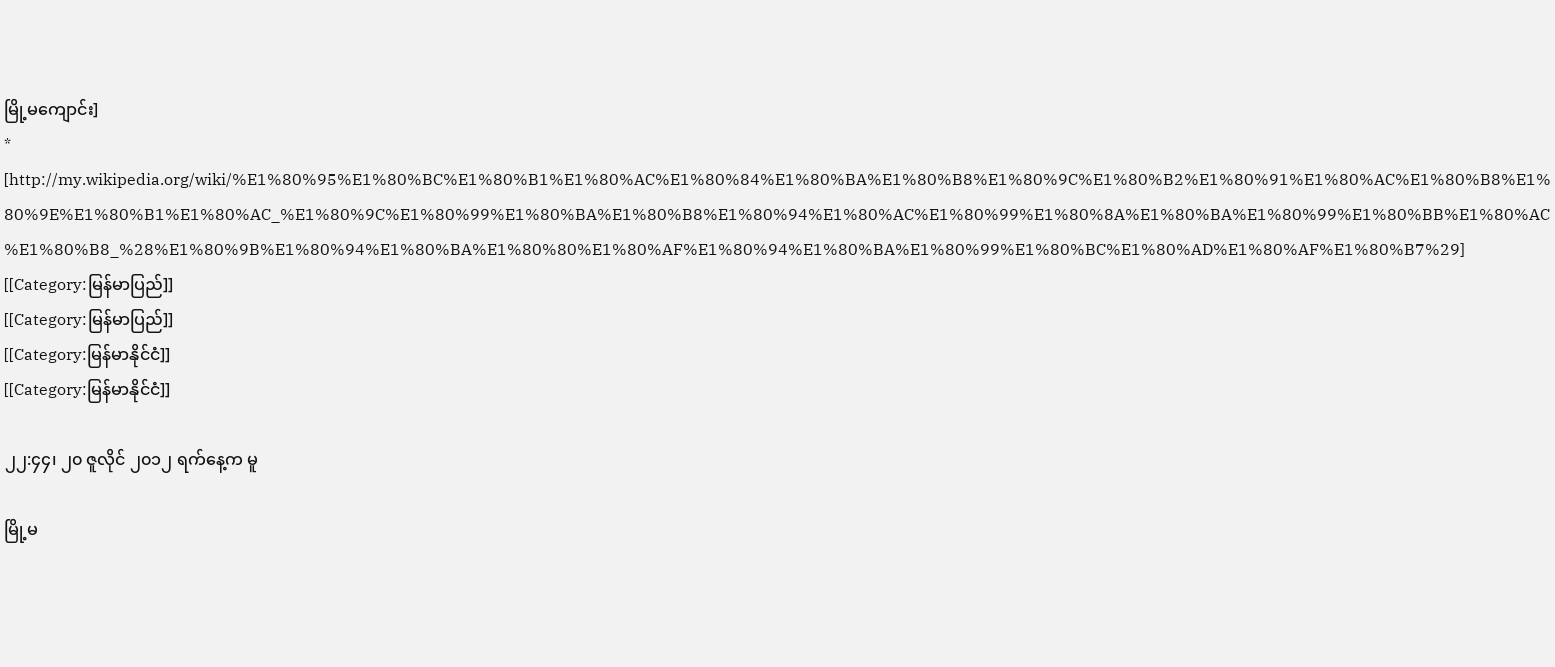မြို့မကျောင်း]
* [http://my.wikipedia.org/wiki/%E1%80%95%E1%80%BC%E1%80%B1%E1%80%AC%E1%80%84%E1%80%BA%E1%80%B8%E1%80%9C%E1%80%B2%E1%80%91%E1%80%AC%E1%80%B8%E1%80%9E%E1%80%B1%E1%80%AC_%E1%80%9C%E1%80%99%E1%80%BA%E1%80%B8%E1%80%94%E1%80%AC%E1%80%99%E1%80%8A%E1%80%BA%E1%80%99%E1%80%BB%E1%80%AC%E1%80%B8_%28%E1%80%9B%E1%80%94%E1%80%BA%E1%80%80%E1%80%AF%E1%80%94%E1%80%BA%E1%80%99%E1%80%BC%E1%80%AD%E1%80%AF%E1%80%B7%29]
[[Category:မြန်မာပြည်]]
[[Category:မြန်မာပြည်]]
[[Category:မြန်မာနိုင်ငံ]]
[[Category:မြန်မာနိုင်ငံ]]

၂၂:၄၄၊ ၂၀ ဇူလိုင် ၂၀၁၂ ရက်နေ့က မူ

မြို့မ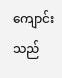ကျောင်း သည်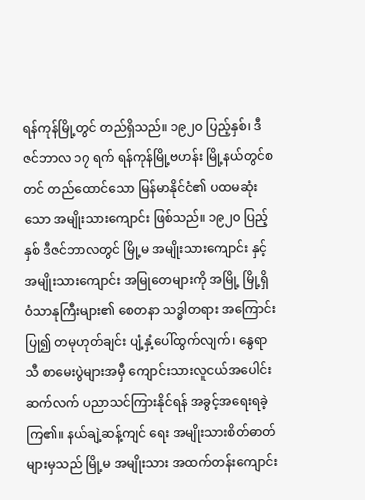ရန်ကုန်မြို့တွင် တည်ရှိသည်။ ၁၉၂ဝ ပြည့်နှစ်၊ ဒီဇင်ဘာလ ၁၇ ရက် ရန်ကုန်မြို့ဗဟန်း မြို့နယ်တွင်စတင် တည်ထောင်သော မြန်မာနိုင်ငံ၏ ပထမဆုံးသော အမျိုးသားကျောင်း ဖြစ်သည်။ ၁၉၂၀ ပြည့်နှစ် ဒီဇင်ဘာလတွင် မြို့မ အမျိုးသားကျောင်း နှင့် အမျိုးသားကျောင်း အမြုတေများကို အမြို့ မြို့ရှိ ဝံသာနုကြီးများ၏ စေတနာ သဒ္ဓါတရား အကြောင်းပြု၍ တမုဟုတ်ချင်း ပျံ့နှံ့ပေါ်ထွက်လျက်၊ နွေရာသီ စာမေးပွဲများအမှီ ကျောင်းသားလူငယ်အပေါင်း ဆက်လက် ပညာသင်ကြားနိုင်ရန် အခွင့်အရေးရခဲ့ကြ၏။ နယ်ချဲ့ဆန့်ကျင် ရေး အမျိုးသားစိတ်ဓာတ်များမှသည် မြို့မ အမျိုးသား အထက်တန်းကျောင်း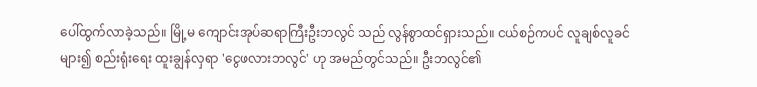ပေါ်ထွက်လာခဲ့သည်။ မြို့မ ကျောင်းအုပ်ဆရာကြီးဦးဘလွင် သည် လွန်စွာထင်ရှားသည်။ ငယ်စဉ်ကပင် လူချစ်လူခင်များ၍ စည်းရုံးရေး ထူးချွန်လှရာ 'ငွေဖလားဘလွင်' ဟု အမည်တွင်သည်။ ဦးဘလွင်၏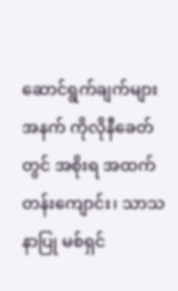ဆောင်ရွက်ချက်များအနက် ကိုလိုနီခေတ်တွင် အစိုးရ အထက်တန်းကျောင်း၊ သာသနာပြု မစ်ရှင်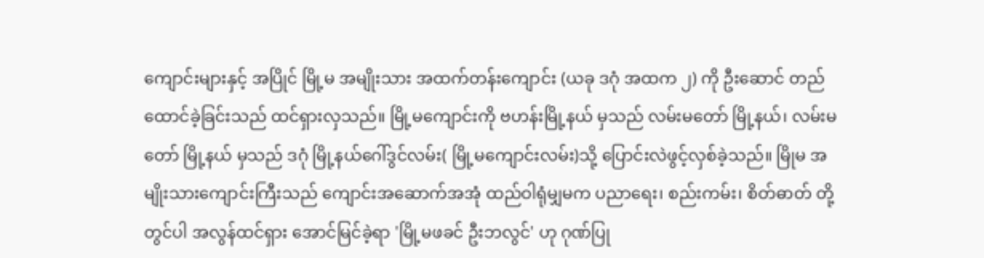ကျောင်းများနှင့် အပြိုင် မြို့မ အမျိုးသား အထက်တန်းကျောင်း (ယခု ဒဂုံ အထက ၂) ကို ဦးဆောင် တည်ထောင်ခဲ့ခြင်းသည် ထင်ရှားလှသည်။ မြို့မကျောင်းကို ဗဟန်းမြို့နယ် မှသည် လမ်းမတော် မြို့နယ်၊ လမ်းမတော် မြို့နယ် မှသည် ဒဂုံ မြို့နယ်ဂေါ်ဒွင်လမ်း( မြို့မကျောင်းလမ်း)သို့ ပြောင်းလဲဖွင့်လှစ်ခဲ့သည်။ မြိုမ အမျိုးသားကျောင်းကြီးသည် ကျောင်းအဆောက်အအုံ ထည်ဝါရုံမျှမက ပညာရေး၊ စည်းကမ်း၊ စိတ်ဓာတ် တို့တွင်ပါ အလွန်ထင်ရှား အောင်မြင်ခဲ့ရာ 'မြို့မဖခင် ဦးဘလွင်' ဟု ဂုဏ်ပြု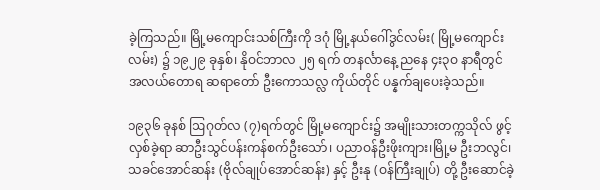ခဲ့ကြသည်။ မြို့မကျောင်းသစ်ကြီးကို ဒဂုံ မြို့နယ်ဂေါ်ဒွင်လမ်း( မြို့မကျောင်းလမ်း) ၌ ၁၉၂၉ ခုနှစ်၊ နိုဝင်ဘာလ ၂၅ ရက် တနင်္လာနေ့ ညနေ ၄း၃ဝ နာရီတွင် အလယ်တောရ ဆရာတော် ဦးကောသလ္လ ကိုယ်တိုင် ပန္နက်ချပေးခဲ့သည်။

၁၉၃၆ ခုနစ် ဩဂုတ်လ (၇)ရက်တွင် မြို့မကျောင်း၌ အမျိုးသားတက္ကသိုလ် ဖွင့်လှစ်ခဲ့ရာ ဆာဦးသွင်ပန်းကန်စက်ဦးသော်၊ ပညာဝန်ဦးဖိုးကျား၊မြို့မ ဦးဘလွင်၊ သခင်အောင်ဆန်း (ဗိုလ်ချုပ်အောင်ဆန်း) နှင့် ဦးနု (ဝန်ကြီးချုပ်) တို့ ဦးဆောင်ခဲ့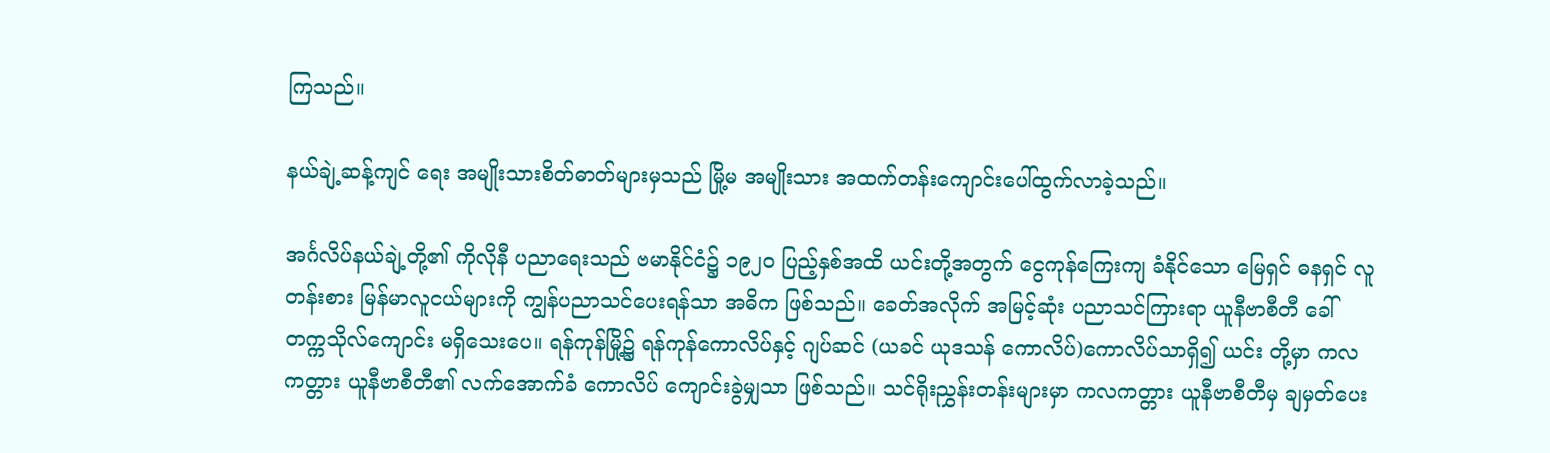ကြသည်။

နယ်ချဲ့ဆန့်ကျင် ရေး အမျိုးသားစိတ်ဓာတ်များမှသည် မြို့မ အမျိုးသား အထက်တန်းကျောင်းပေါ်ထွက်လာခဲ့သည်။

အင်္ဂလိပ်နယ်ချဲ့တို့၏ ကိုလိုနီ ပညာရေးသည် ဗမာနိုင်ငံ၌ ၁၉၂၀ ပြည့်နှစ်အထိ ယင်းတို့အတွက် ငွေကုန်ကြေးကျ ခံနိုင်သော မြေရှင် ဓနရှင် လူတန်းစား မြန်မာလူငယ်များကို ကျွန်ပညာသင်ပေးရန်သာ အဓိက ဖြစ်သည်။ ခေတ်အလိုက် အမြင့်ဆုံး ပညာသင်ကြားရာ ယူနီဗာစီတီ ခေါ် တက္ကသိုလ်ကျောင်း မရှိသေးပေ။ ရန်ကုန်မြို့၌ ရန်ကုန်ကောလိပ်နှင့် ဂျပ်ဆင် (ယခင် ယုဒသန် ကောလိပ်)ကောလိပ်သာရှိ၍ ယင်း တို့မှာ ကလကတ္တား ယူနီဗာစီတီ၏ လက်အောက်ခံ ကောလိပ် ကျောင်းခွဲမျှသာ ဖြစ်သည်။ သင်ရိုးညွှန်းတန်းများမှာ ကလကတ္တား ယူနီဗာစီတီမှ ချမှတ်ပေး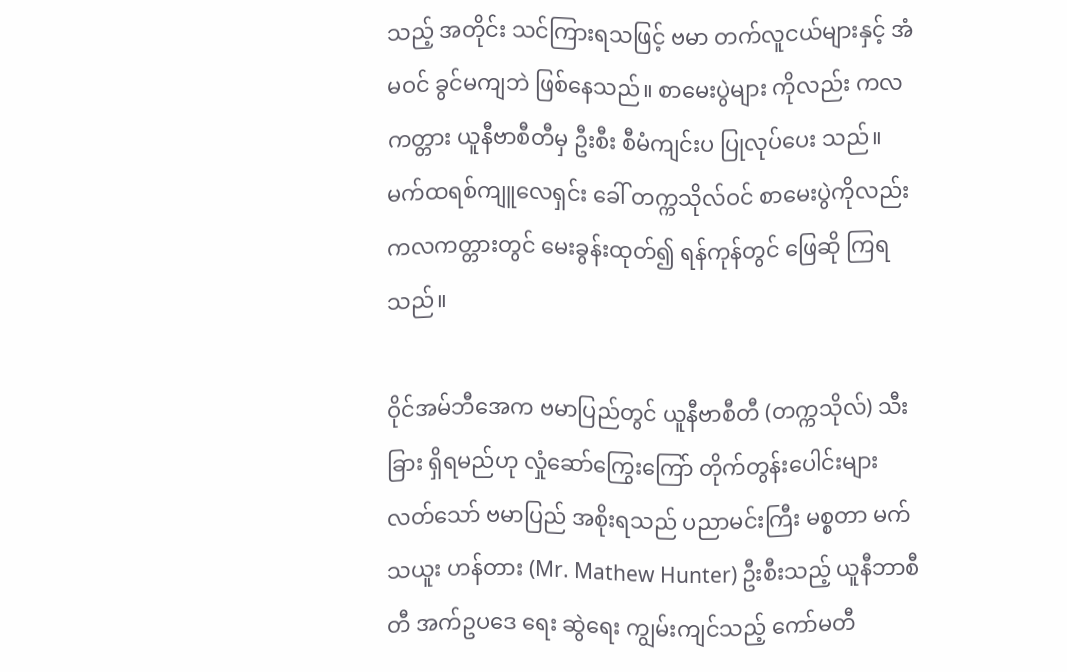သည့် အတိုင်း သင်ကြားရသဖြင့် ဗမာ တက်လူငယ်များနှင့် အံမဝင် ခွင်မကျဘဲ ဖြစ်နေသည်။ စာမေးပွဲများ ကိုလည်း ကလကတ္တား ယူနီဗာစီတီမှ ဦးစီး စီမံကျင်းပ ပြုလုပ်ပေး သည်။ မက်ထရစ်ကျူလေရှင်း ခေါ် တက္ကသိုလ်ဝင် စာမေးပွဲကိုလည်း ကလကတ္တားတွင် မေးခွန်းထုတ်၍ ရန်ကုန်တွင် ဖြေဆို ကြရသည်။

ဝိုင်အမ်ဘီအေက ဗမာပြည်တွင် ယူနီဗာစီတီ (တက္ကသိုလ်) သီးခြား ရှိရမည်ဟု လှုံဆော်ကြွေးကြော် တိုက်တွန်းပေါင်းများလတ်သော် ဗမာပြည် အစိုးရသည် ပညာမင်းကြီး မစ္စတာ မက်သယူး ဟန်တား (Mr. Mathew Hunter) ဦးစီးသည့် ယူနီဘာစီတီ အက်ဥပဒေ ရေး ဆွဲရေး ကျွမ်းကျင်သည့် ကော်မတီ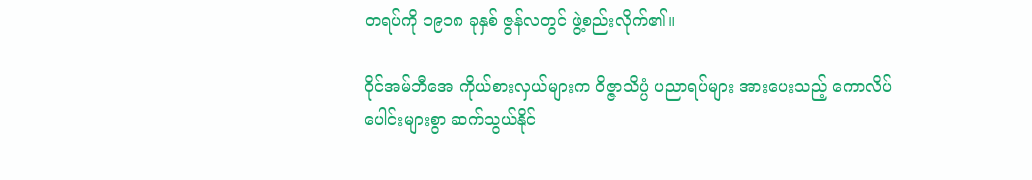တရပ်ကို ၁၉၁၈ ခုနှစ် ဇွန်လတွင် ဖွဲ့စည်းလိုက်၏။

ဝိုင်အမ်ဘီအေ ကိုယ်စားလှယ်များက ဝိဇ္ဇာသိပ္ပံ ပညာရပ်များ အားပေးသည့် ကောလိပ်ပေါင်းများစွာ ဆက်သွယ်နိုင်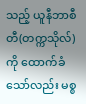သည့် ယူနီဘာစီတီ(တက္ကသိုလ်) ကို ထောက်ခံသော်လည်း မစ္စ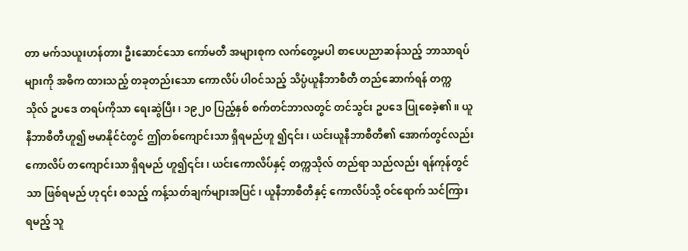တာ မက်သယူးဟန်တား ဦးဆောင်သော ကော်မတီ အများစုက လက်တွေ့မပါ စာပေပညာဆန်သည့် ဘာသာရပ်များကို အဓိက ထားသည့် တခုတည်းသော ကောလိပ် ပါဝင်သည့် သိပ္ပံယူနီဘာစီတီ တည်ဆောက်ရန် တက္ကသိုလ် ဥပဒေ တရပ်ကိုသာ ရေးဆွဲပြီး၊ ၁၉၂၀ ပြည့်နှစ် စက်တင်ဘာလတွင် တင်သွင်း ဥပဒေ ပြုစေခဲ့၏။ ယူနီဘာစီတီဟူ၍ ဗမာနိုင်ငံတွင် ဤတစ်ကျောင်းသာ ရှိရမည်ဟူ ၍၎င်း၊ ယင်းယူနီဘာစီတီ၏ အောက်တွင်လည်း ကောလိပ် တကျောင်းသာ ရှိရမည် ဟူ၍၎င်း၊ ယင်းကောလိပ်နှင့် တက္ကသိုလ် တည်ရာ သည်လည်း ရန်ကုန်တွင်သာ ဖြစ်ရမည် ဟု၎င်း စသည့် ကန့်သတ်ချက်များအပြင်၊ ယူနီဘာစီတီနှင့် ကောလိပ်သို့ ဝင်ရောက် သင်ကြားရမည့် သူ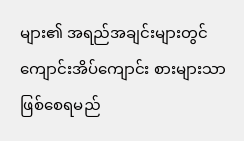များ၏ အရည်အချင်းများတွင် ကျောင်းအိပ်ကျောင်း စားများသာ ဖြစ်စေရမည်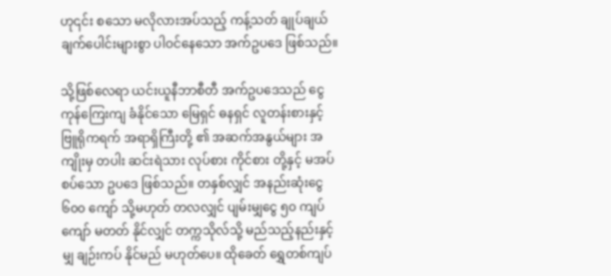ဟု၎င်း စသော မလိုလားအပ်သည့် ကန့်သတ် ချုပ်ချယ်ချက်ပေါင်းများစွာ ပါဝင်နေသော အက်ဥပဒေ ဖြစ်သည်။

သို့ဖြစ်လေရာ ယင်းယူနီဘာစီတီ အက်ဥပဒေသည် ငွေကုန်ကြေးကျ ခံနိုင်သော မြေရှင် ဓနရှင် လူတန်းစားနှင့် ဗြူရိုကရက် အရာရှိကြီးတို့ ၏ အဆက်အနွယ်များ အကျိုးမှ တပါး ဆင်းရဲသား လုပ်စား ကိုင်စား တို့နှင့် မအပ်စပ်သော ဥပဒေ ဖြစ်သည်။ တနှစ်လျှင် အနည်းဆုံးငွေ ၆၀၀ ကျော် သို့မဟုတ် တလလျှင် ပျမ်းမျှငွေ ၅၀ ကျပ်ကျော် မတတ် နိုင်လျှင် တက္ကသိုလ်သို့ မည်သည့်နည်းနှင့်မျှ ချဉ်းကပ် နိုင်မည် မဟုတ်ပေ။ ထိုခေတ် ရွှေတစ်ကျပ်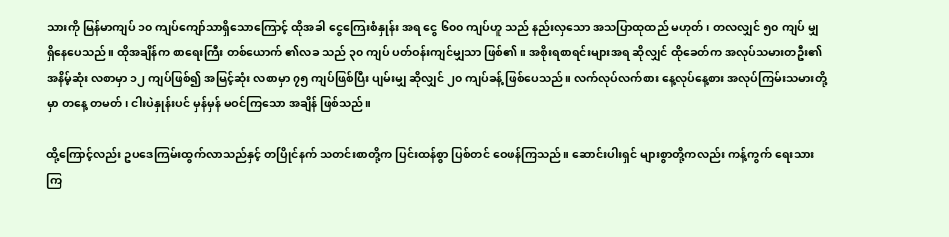သားကို မြန်မာကျပ် ၁၀ ကျပ်ကျော်သာရှိသောကြောင့် ထိုအခါ ငွေကြေးစံနှုန်း အရ ငွေ ၆၀၀ ကျပ်ဟူ သည် နည်းလှသော အသပြာထုထည် မဟုတ်၊ တလလျှင် ၅၀ ကျပ် မျှ ရှိနေပေသည်။ ထိုအချိန်က စာရေးကြီး တစ်ယောက် ၏လခ သည် ၃၀ ကျပ် ပတ်ဝန်းကျင်မျှသာ ဖြစ်၏။ အစိုးရစာရင်းများအရ ဆိုလျှင် ထိုခေတ်က အလုပ်သမားတဦး၏ အနိမ့်ဆုံး လစာမှာ ၁၂ ကျပ်ဖြစ်၍ အမြင့်ဆုံး လစာမှာ ၇၅ ကျပ်ဖြစ်ပြီး ပျမ်းမျှ ဆိုလျှင် ၂၀ ကျပ်ခန့် ဖြစ်ပေသည်။ လက်လုပ်လက်စား နေ့လုပ်နေ့စား အလုပ်ကြမ်းသမားတို့မှာ တနေ့ တမတ်၊ ငါးပဲနှုန်းပင် မှန်မှန် မဝင်ကြသော အချိန် ဖြစ်သည်။

ထို့ကြောင့်လည်း ဥပဒေကြမ်းထွက်လာသည်နှင့် တပြိုင်နက် သတင်းစာတို့က ပြင်းထန်စွာ ပြစ်တင် ဝေဖန်ကြသည်။ ဆောင်းပါးရှင် များစွာတို့ကလည်း ကန့်ကွက် ရေးသားကြ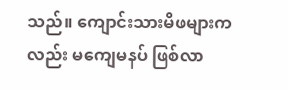သည်။ ကျောင်းသားမိဖများကလည်း မကျေမနပ် ဖြစ်လာ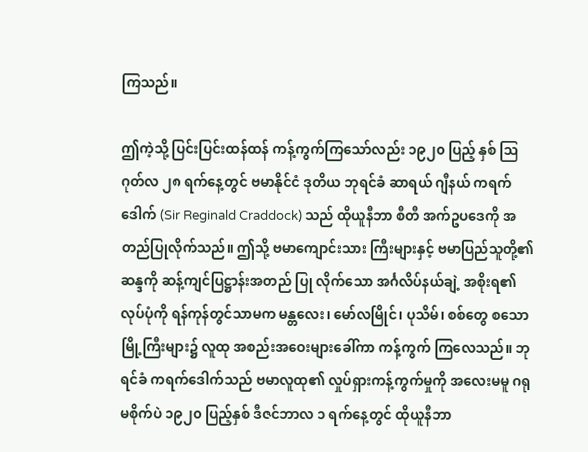ကြသည်။

ဤကဲ့သို့ ပြင်းပြင်းထန်ထန် ကန့်ကွက်ကြသော်လည်း ၁၉၂၀ ပြည့် နှစ် ဩဂုတ်လ ၂၈ ရက်နေ့တွင် ဗမာနိုင်ငံ ဒုတိယ ဘုရင်ခံ ဆာရယ် ဂျီနယ် ကရက်ဒေါက် (Sir Reginald Craddock) သည် ထိုယူနီဘာ စီတီ အက်ဥပဒေကို အတည်ပြုလိုက်သည်။ ဤသို့ ဗမာကျောင်းသား ကြီးများနှင့် ဗမာပြည်သူတို့၏ ဆန္ဒကို ဆန့်ကျင်ပြဋ္ဌာန်းအတည် ပြု လိုက်သော အင်္ဂလိပ်နယ်ချဲ့ အစိုးရ၏ လုပ်ပုံကို ရန်ကုန်တွင်သာမက မန္တလေး၊ မော်လမြိုင်၊ ပုသိမ်၊ စစ်တွေ စသော မြို့ကြီးများ၌ လူထု အစည်းအဝေးများခေါ်ကာ ကန့်ကွက် ကြလေသည်။ ဘုရင်ခံ ကရက်ဒေါက်သည် ဗမာလူထု၏ လှုပ်ရှားကန့်ကွက်မှုကို အလေးမမူ ဂရုမစိုက်ပဲ ၁၉၂၀ ပြည့်နှစ် ဒီဇင်ဘာလ ၁ ရက်နေ့တွင် ထိုယူနီဘာ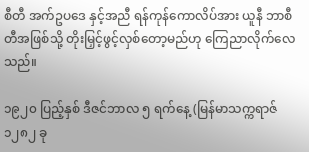စီတီ အက်ဥပဒေ နှင့်အညီ ရန်ကုန်ကောလိပ်အား ယူနီ ဘာစီတီအဖြစ်သို့ တိုးမြှင့်ဖွင့်လှစ်တော့မည်ဟု ကြေညာလိုက်လေ သည်။

၁၉၂၀ ပြည့်နှစ် ဒီဇင်ဘာလ ၅ ရက်နေ့ (မြန်မာသက္ကရာဇ် ၁၂၈၂ ခု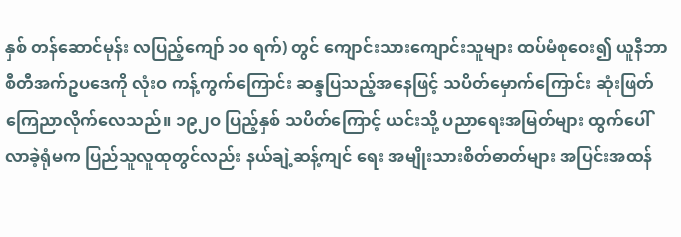နှစ် တန်ဆောင်မုန်း လပြည့်ကျော် ၁၀ ရက်) တွင် ကျောင်းသားကျောင်းသူများ ထပ်မံစုဝေး၍ ယူနီဘာစီတီအက်ဥပဒေကို လုံးဝ ကန့်ကွက်ကြောင်း ဆန္ဒပြသည့်အနေဖြင့် သပိတ်မှောက်ကြောင်း ဆုံးဖြတ် ကြေညာလိုက်လေသည်။ ၁၉၂ဝ ပြည့်နှစ် သပိတ်ကြောင့် ယင်းသို့ ပညာရေးအမြတ်များ ထွက်ပေါ်လာခဲ့ရုံမက ပြည်သူလူထုတွင်လည်း နယ်ချဲ့ဆန့်ကျင် ရေး အမျိုးသားစိတ်ဓာတ်များ အပြင်းအထန်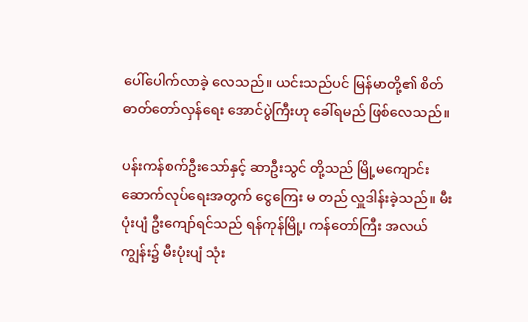ပေါ်ပေါက်လာခဲ့ လေသည်။ ယင်းသည်ပင် မြန်မာတို့၏ စိတ်ဓာတ်တော်လှန်ရေး အောင်ပွဲကြီးဟု ခေါ်ရမည် ဖြစ်လေသည်။

ပန်းကန်စက်ဦးသော်နှင့် ဆာဦးသွင် တို့သည် မြို့မကျောင်းဆောက်လုပ်ရေးအတွက် ငွေကြေး မ တည် လှူဒါန်းခဲ့သည်။ မီးပုံးပျံ ဦးကျော်ရင်သည် ရန်ကုန်မြို့၊ ကန်တော်ကြီး အလယ်ကျွန်း၌ မီးပုံးပျံ သုံး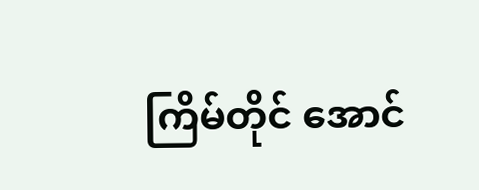ကြိမ်တိုင် အောင်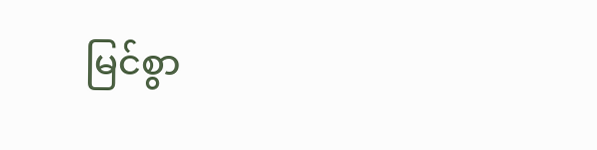မြင်စွာ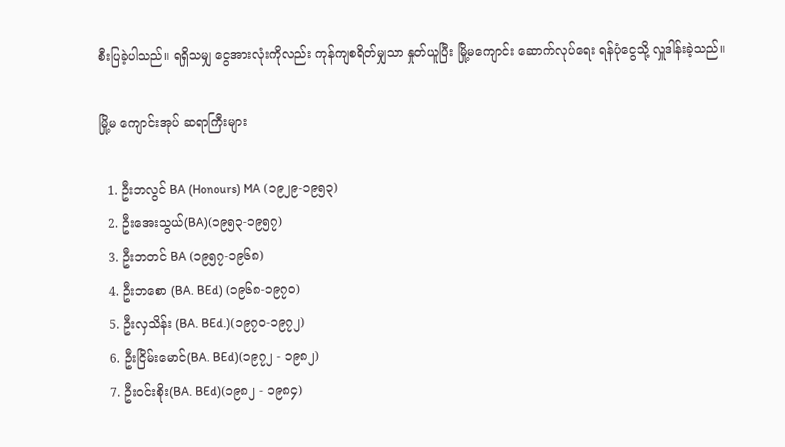စီးပြခဲ့ပါသည်။ ရရှိသမျှ ငွေအားလုံးကိုလည်း ကုန်ကျစရိတ်မျှသာ နှုတ်ယူပြီး မြို့မကျောင်း ဆောက်လုပ်ရေး ရန်ပုံငွေသို့ လှူဒါန်းခဲ့သည်။

မြို့မ ကျောင်းအုပ် ဆရာကြီးများ

  1. ဦးဘလွင် BA (Honours) MA (၁၉၂၉-၁၉၅၃)
  2. ဦးအေးသွယ်(BA)(၁၉၅၃-၁၉၅၇)
  3. ဦးဘတင် BA (၁၉၅၇-၁၉၆၈)
  4. ဦးဘစော (BA. BEd) (၁၉၆၈-၁၉၇၀)
  5. ဦးလှသိန်း (BA. BEd.)(၁၉၇၀-၁၉၇၂)
  6. ဦးငြိမ်းမောင်(BA. BEd)(၁၉၇၂ - ၁၉၈၂)
  7. ဦးဝင်းစိုး(BA. BEd)(၁၉၈၂ - ၁၉၈၄)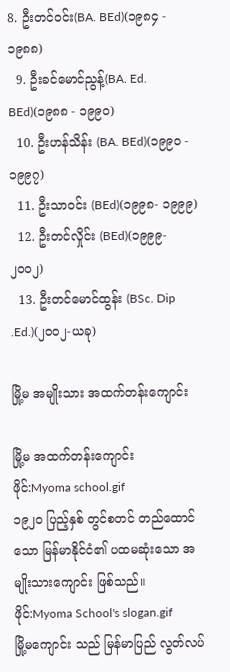8. ဦးတင်ဝင်း(BA. BEd)(၁၉၈၄ - ၁၉၈၈)
  9. ဦးခင်မောင်ညွန့်(BA. Ed. BEd)(၁၉၈၈ - ၁၉၉၀)
  10. ဦးဟန်သိန်း (BA. BEd)(၁၉၉၀ - ၁၉၉၇)
  11. ဦးသာဝင်း (BEd)(၁၉၉၈- ၁၉၉၉)
  12. ဦးတင်လှိုင်း (BEd)(၁၉၉၉- ၂၀၀၂)
  13. ဦးတင်မောင်ထွန်း (BSc. Dip .Ed.)(၂၀၀၂-ယခု)

မြို့မ အမျိုးသား အထက်တန်းကျောင်း

မြို့မ အထက်တန်းကျောင်း
ဖိုင်:Myoma school.gif
၁၉၂ဝ ပြည့်နှစ် တွင်စတင် တည်ထောင်သော မြန်မာနိုင်ငံ၏ ပထမဆုံးသော အမျိုးသားကျောင်း ဖြစ်သည်။
ဖိုင်:Myoma School's slogan.gif
မြို့မကျောင်း သည် မြန်မာပြည် လွတ်လပ်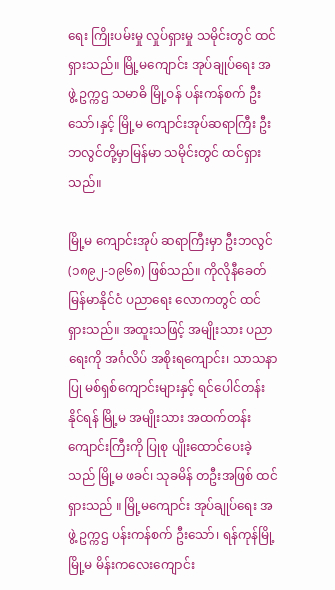ရေး ကြိုးပမ်းမှု လှုပ်ရှားမှု သမိုင်းတွင် ထင်ရှားသည်။ မြို့မကျောင်း အုပ်ချုပ်ရေး အဖွဲ့ ဥက္ကဌ သမာဓိ မြို့ဝန် ပန်းကန်စက် ဦးသော်၊နှင့် မြို့မ ကျောင်းအုပ်ဆရာကြီး ဦးဘလွင်တို့မှာမြန်မာ သမိုင်းတွင် ထင်ရှားသည်။

မြို့မ ကျောင်းအုပ် ဆရာကြီးမှာ ဦးဘလွင် (၁၈၉၂-၁၉၆၈) ဖြစ်သည်။ ကိုလိုနီခေတ် မြန်မာနိုင်ငံ ပညာရေး လောကတွင် ထင်ရှားသည်။ အထူးသဖြင့် အမျိုးသား ပညာရေးကို အင်္ဂလိပ် အစိုးရကျောင်း၊ သာသနာပြု မစ်ရှစ်ကျောင်းများနှင့် ရင်ပေါင်တန်းနိုင်ရန် မြို့မ အမျိုးသား အထက်တန်းကျောင်းကြီးကို ပြုစု ပျိုးထောင်ပေးခဲ့သည် မြို့မ ဖခင်၊ သုခမိန် တဦးအဖြစ် ထင်ရှားသည် ။ မြို့မကျောင်း အုပ်ချုပ်ရေး အဖွဲ့ ဥက္ကဌ ပန်းကန်စက် ဦးသော်၊ ရန်ကုန်မြို့ မြို့မ မိန်းကလေးကျောင်း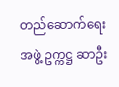တည်ဆောက်ရေး အဖွဲ့ ဥက္ကဋ္ဌ ဆာဦး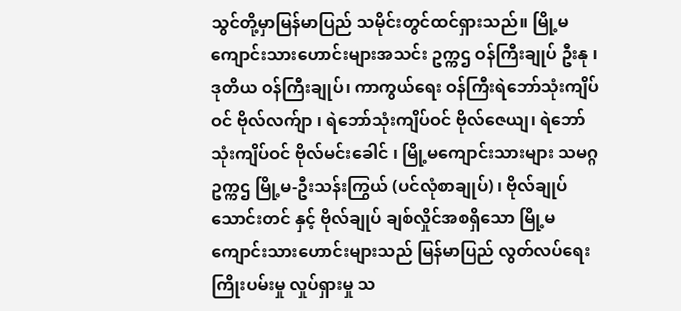သွင်တို့မှာမြန်မာပြည် သမိုင်းတွင်ထင်ရှားသည်။ မြို့မကျောင်းသားဟောင်းများအသင်း ဥက္ကဌ ဝန်ကြီးချုပ် ဦးနု ၊ ဒုတိယ ဝန်ကြီးချုပ်၊ ကာကွယ်ရေး ဝန်ကြီးရဲဘော်သုံးကျိပ်ဝင် ဗိုလ်လက်ျာ ၊ ရဲဘော်သုံးကျိပ်ဝင် ဗိုလ်ဇေယျ၊ ရဲဘော်သုံးကျိပ်ဝင် ဗိုလ်မင်းခေါင် ၊ မြို့မကျောင်းသားများ သမဂ္ဂ ဥက္ကဌ မြို့မ-ဦးသန်းကြွယ် (ပင်လုံစာချုပ်) ၊ ဗိုလ်ချုပ် သောင်းတင် နှင့် ဗိုလ်ချုပ် ချစ်လှိုင်အစရှိသော မြို့မကျောင်းသားဟောင်းများသည် မြန်မာပြည် လွတ်လပ်ရေး ကြိုးပမ်းမှု လှုပ်ရှားမှု သ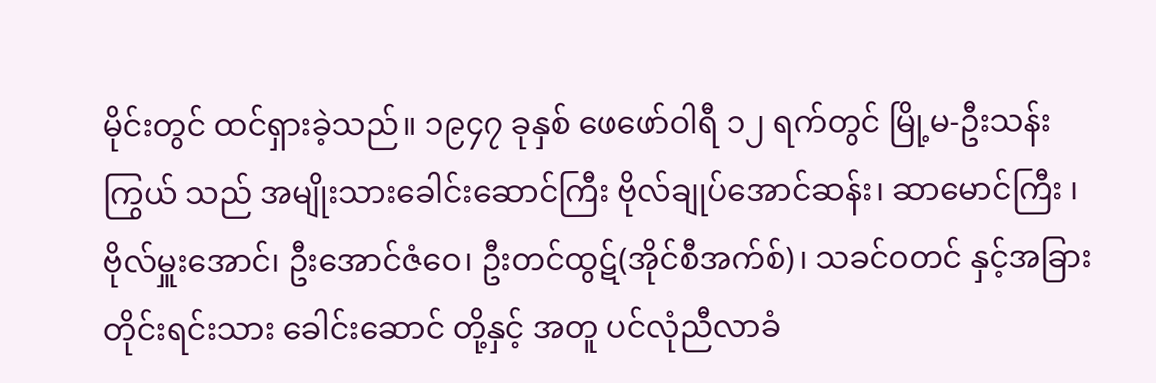မိုင်းတွင် ထင်ရှားခဲ့သည်။ ၁၉၄၇ ခုနှစ် ဖေဖော်ဝါရီ ၁၂ ရက်တွင် မြို့မ-ဦးသန်းကြွယ် သည် အမျိုးသားခေါင်းဆောင်ကြီး ဗိုလ်ချုပ်အောင်ဆန်း၊ ဆာမောင်ကြီး ၊ ဗိုလ်မှူးအောင်၊ ဦးအောင်ဇံဝေ၊ ဦးတင်ထွဋ်(အိုင်စီအက်စ်)၊ သခင်ဝတင် နှင့်အခြားတိုင်းရင်းသား ခေါင်းဆောင် တို့နှင့် အတူ ပင်လုံညီလာခံ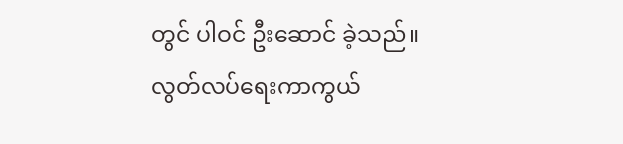တွင် ပါဝင် ဦးဆောင် ခဲ့သည်။ လွတ်လပ်ရေးကာကွယ်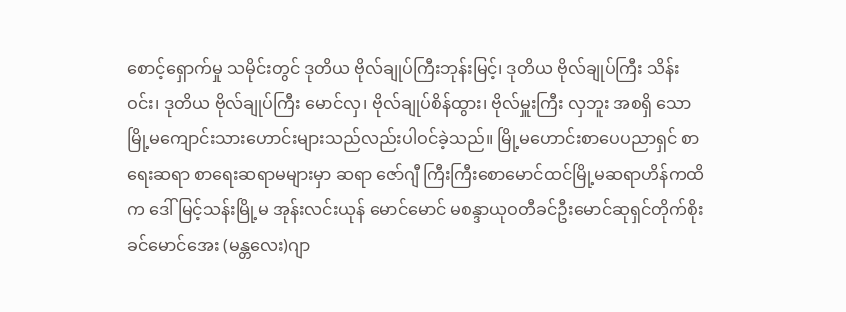စောင့်ရှောက်မှု သမိုင်းတွင် ဒုတိယ ဗိုလ်ချုပ်ကြီးဘုန်းမြင့်၊ ဒုတိယ ဗိုလ်ချုပ်ကြီး သိန်းဝင်း၊ ဒုတိယ ဗိုလ်ချုပ်ကြီး မောင်လှ၊ ဗိုလ်ချုပ်စိန်ထွား၊ ဗိုလ်မှူးကြီး လှဘူး အစရှိ သောမြို့မကျောင်းသားဟောင်းများသည်လည်းပါဝင်ခဲ့သည်။ မြို့မဟောင်းစာပေပညာရှင် စာရေးဆရာ စာရေးဆရာမများမှာ ဆရာ ဇော်ဂျီ ကြီးကြီးစောမောင်ထင်မြို့မဆရာဟိန်ကထိက ဒေါ်မြင့်သန်းမြို့မ အုန်းလင်းယုန် မောင်မောင် မစန္ဒာယုဝတီခင်ဦးမောင်ဆုရှင်တိုက်စိုးခင်မောင်အေး (မန္တလေး)ဂျာ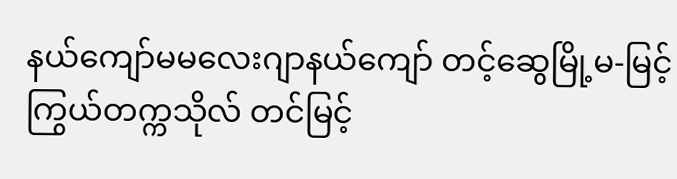နယ်ကျော်မမလေးဂျာနယ်ကျော် တင့်ဆွေမြို့မ-မြင့်ကြွယ်တက္ကသိုလ် တင်မြင့်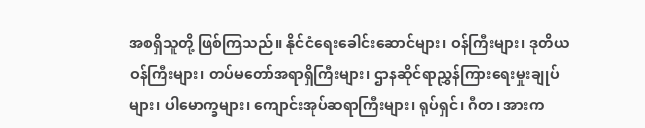အစရှိသူတို့ ဖြစ်ကြသည်။ နိုင်ငံရေးခေါင်းဆောင်များ၊ ဝန်ကြီးများ၊ ဒုတိယဝန်ကြီးများ၊ တပ်မတော်အရာရှိကြီးများ၊ ဌာနဆိုင်ရာညွှန်ကြားရေးမှုးချုပ်များ၊ ပါမောက္ခများ၊ ကျောင်းအုပ်ဆရာကြီးများ၊ ရုပ်ရှင်၊ ဂီတ၊ အားက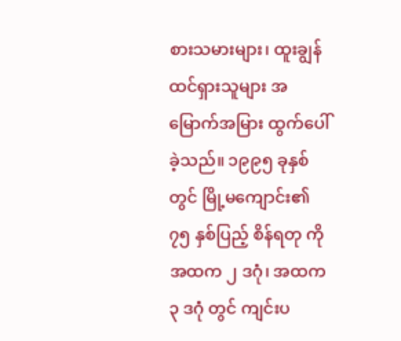စားသမားများ၊ ထူးချွန်ထင်ရှားသူများ အမြောက်အမြား ထွက်ပေါ်ခဲ့သည်။ ၁၉၉၅ ခုနှစ် တွင် မြို့မကျောင်း၏ ၇၅ နှစ်ပြည့် စိန်ရတု ကို အထက ၂ ဒဂုံ၊ အထက ၃ ဒဂုံ တွင် ကျင်းပ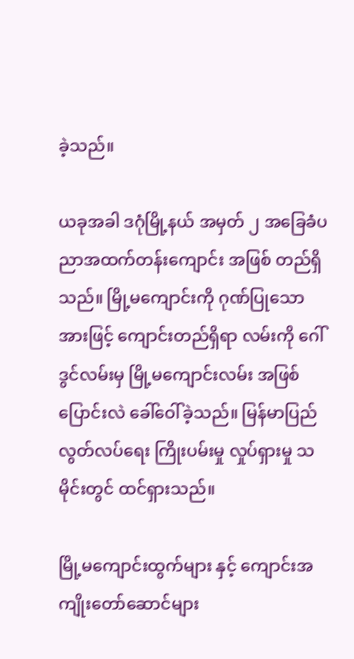ခဲ့သည်။

ယခုအခါ ဒဂုံမြို့နယ် အမှတ် ၂ အခြေခံပညာအထက်တန်းကျောင်း အဖြစ် တည်ရှိသည်။ မြို့မကျောင်းကို ဂုဏ်ပြုသော အားဖြင့် ကျောင်းတည်ရှိရာ လမ်းကို ဂေါ်ဒွင်လမ်းမှ မြို့မကျောင်းလမ်း အဖြစ်ပြောင်းလဲ ခေါ်ဝေါ်ခဲ့သည်။ မြန်မာပြည် လွတ်လပ်ရေး ကြိုးပမ်းမှု လှုပ်ရှားမှု သမိုင်းတွင် ထင်ရှားသည်။

မြို့မကျောင်းထွက်များ နှင့် ကျောင်းအကျိုးတော်ဆောင်များ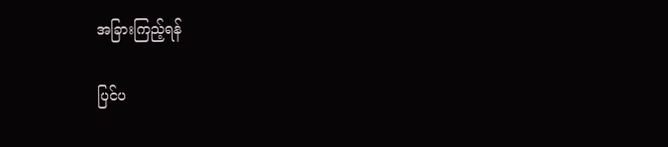အခြားကြည့်ရန်

ပြင်ပ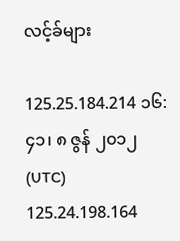လင့်ခ်များ

125.25.184.214 ၁၆:၄၁၊ ၈ ဇွန် ၂၀၁၂ (UTC) 125.24.198.164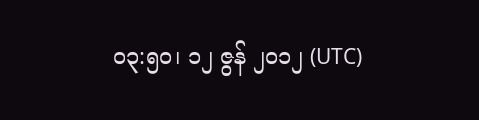၀၃:၅၀၊ ၁၂ ဇွန် ၂၀၁၂ (UTC)